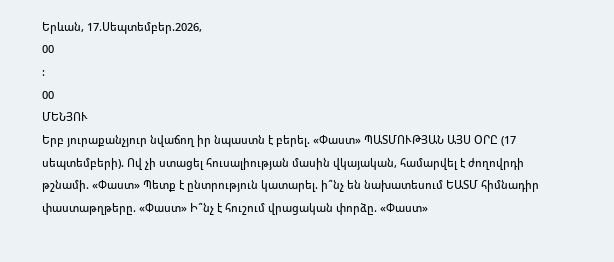Երևան, 17.Սեպտեմբեր.2026,
00
:
00
ՄԵՆՅՈՒ
Երբ յուրաքանչյուր նվաճող իր նպաստն է բերել. «Փաստ» ՊԱՏՄՈՒԹՅԱՆ ԱՅՍ ՕՐԸ (17 սեպտեմբերի). Ով չի ստացել հուսալիության մասին վկայական, համարվել է ժողովրդի թշնամի. «Փաստ» Պետք է ընտրություն կատարել. ի՞նչ են նախատեսում ԵԱՏՄ հիմնադիր փաստաթղթերը. «Փաստ» Ի՞նչ է հուշում վրացական փորձը. «Փաստ»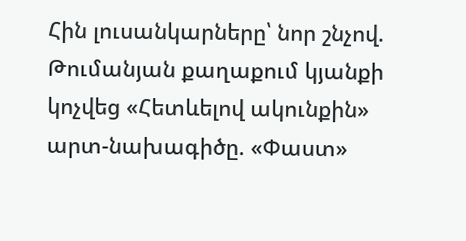Հին լուսանկարները՝ նոր շնչով. Թումանյան քաղաքում կյանքի կոչվեց «Հետևելով ակունքին» արտ-նախագիծը. «Փաստ»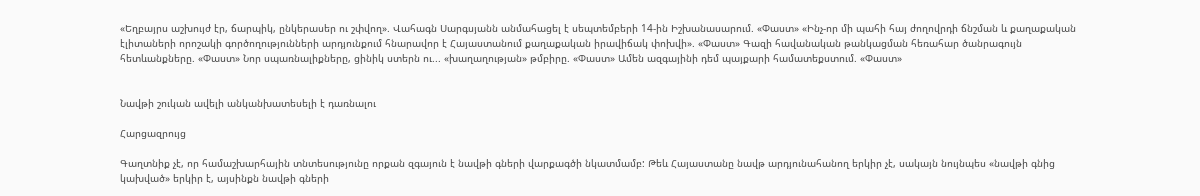«Եղբայրս աշխույժ էր, ճարպիկ, ընկերասեր ու շփվող». Վահագն Սարգսյանն անմահացել է սեպտեմբերի 14-ին Իշխանասարում. «Փաստ» «Ինչ-որ մի պահի հայ ժողովրդի ճնշման և քաղաքական էլիտաների որոշակի գործողությունների արդյունքում հնարավոր է Հայաստանում քաղաքական իրավիճակ փոխվի». «Փաստ» Գազի հավանական թանկացման հեռահար ծանրագույն հետևանքները. «Փաստ» Նոր սպառնալիքները, ցինիկ ստերն ու... «խաղաղության» թմբիրը. «Փաստ» Ամեն ազգայինի դեմ պայքարի համատեքստում. «Փաստ»


Նավթի շուկան ավելի անկանխատեսելի է դառնալու

Հարցազրույց

Գաղտնիք չէ, որ համաշխարհային տնտեսությունը որքան զգայուն է նավթի գների վարքագծի նկատմամբ: Թեև Հայաստանը նավթ արդյունահանող երկիր չէ, սակայն նույնպես «նավթի գնից կախված» երկիր է, այսինքն նավթի գների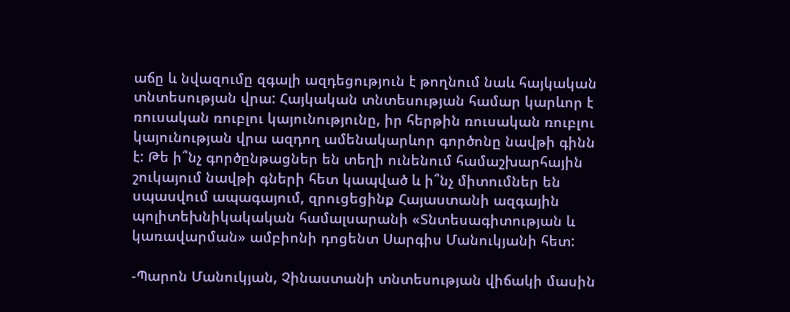աճը և նվազումը զգալի ազդեցություն է թողնում նաև հայկական տնտեսության վրա: Հայկական տնտեսության համար կարևոր է ռուսական ռուբլու կայունությունը, իր հերթին ռուսական ռուբլու կայունության վրա ազդող ամենակարևոր գործոնը նավթի գինն է: Թե ի՞նչ գործընթացներ են տեղի ունենում համաշխարհային շուկայում նավթի գների հետ կապված և ի՞նչ միտումներ են սպասվում ապագայում, զրուցեցինք Հայաստանի ազգային պոլիտեխնիկակական համալսարանի «Տնտեսագիտության և կառավարման» ամբիոնի դոցենտ Սարգիս Մանուկյանի հետ:

-Պարոն Մանուկյան, Չինաստանի տնտեսության վիճակի մասին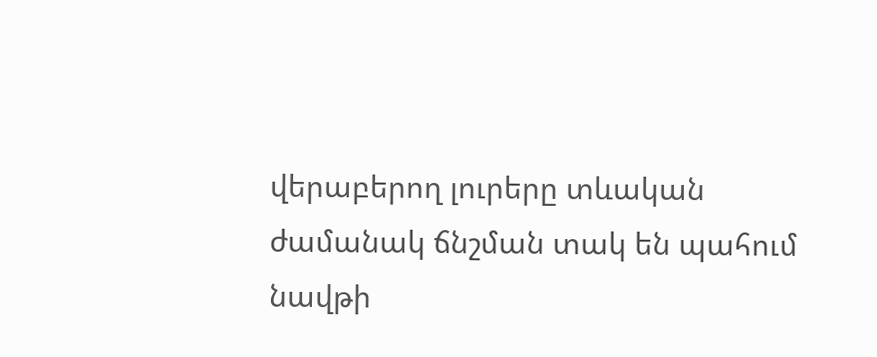վերաբերող լուրերը տևական ժամանակ ճնշման տակ են պահում նավթի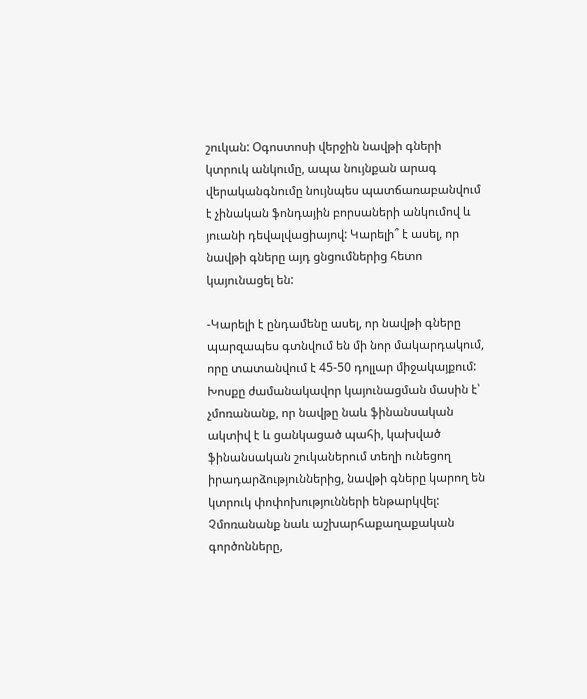շուկան: Օգոստոսի վերջին նավթի գների կտրուկ անկումը, ապա նույնքան արագ վերականգնումը նույնպես պատճառաբանվում է չինական ֆոնդային բորսաների անկումով և յուանի դեվալվացիայով: Կարելի՞ է ասել, որ նավթի գները այդ ցնցումներից հետո կայունացել են:

-Կարելի է ընդամենը ասել, որ նավթի գները պարզապես գտնվում են մի նոր մակարդակում, որը տատանվում է 45-50 դոլլար միջակայքում: Խոսքը ժամանակավոր կայունացման մասին է՝ չմոռանանք, որ նավթը նաև ֆինանսական ակտիվ է և ցանկացած պահի, կախված ֆինանսական շուկաներում տեղի ունեցող իրադարձություններից, նավթի գները կարող են կտրուկ փոփոխությունների ենթարկվել: Չմոռանանք նաև աշխարհաքաղաքական գործոնները,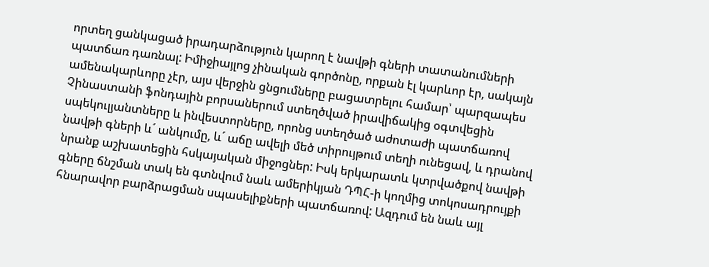որտեղ ցանկացած իրադարձություն կարող է նավթի գների տատանումների պատճառ դառնալ: Իմիջիայլոց չինական գործոնը, որքան էլ կարևոր էր, սակայն ամենակարևորը չէր, այս վերջին ցնցումները բացատրելու համար՝ պարզապես Չինաստանի ֆոնդային բորսաներում ստեղծված իրավիճակից օգտվեցին սպեկուլյանտները և ինվեստորները, որոնց ստեղծած աժոտաժի պատճառով նավթի գների և´ անկումը, և´ աճը ավելի մեծ տիրույթում տեղի ունեցավ, և դրանով նրանք աշխատեցին հսկայական միջոցներ: Իսկ երկարատև կտրվածքով նավթի գները ճնշման տակ են գտնվում նաև ամերիկյան ԴՊՀ-ի կողմից տոկոսադրույքի հնարավոր բարձրացման սպասելիքների պատճառով: Ազդում են նաև այլ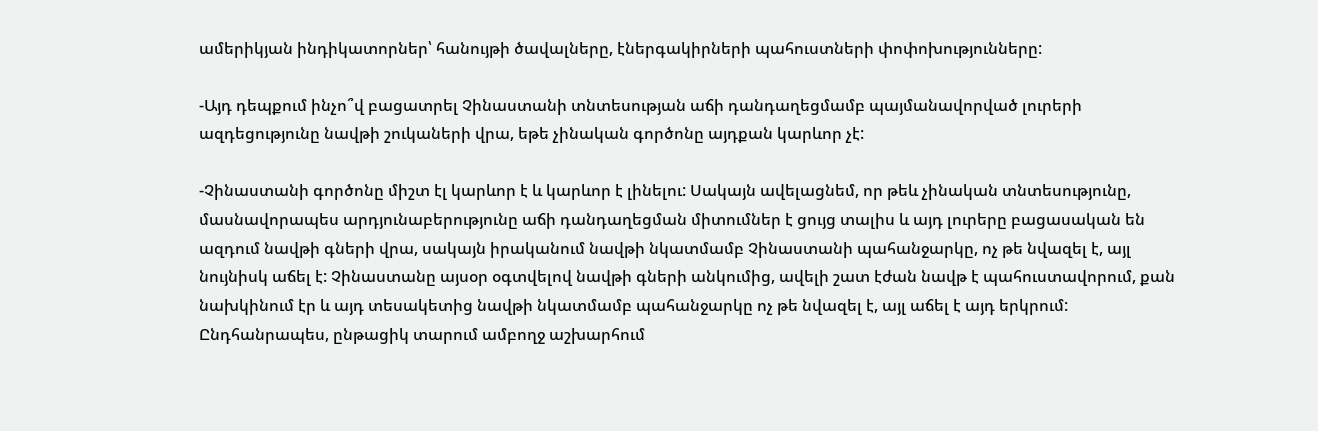ամերիկյան ինդիկատորներ՝ հանույթի ծավալները, էներգակիրների պահուստների փոփոխությունները:

-Այդ դեպքում ինչո՞վ բացատրել Չինաստանի տնտեսության աճի դանդաղեցմամբ պայմանավորված լուրերի ազդեցությունը նավթի շուկաների վրա, եթե չինական գործոնը այդքան կարևոր չէ:

-Չինաստանի գործոնը միշտ էլ կարևոր է և կարևոր է լինելու: Սակայն ավելացնեմ, որ թեև չինական տնտեսությունը, մասնավորապես արդյունաբերությունը աճի դանդաղեցման միտումներ է ցույց տալիս և այդ լուրերը բացասական են ազդում նավթի գների վրա, սակայն իրականում նավթի նկատմամբ Չինաստանի պահանջարկը, ոչ թե նվազել է, այլ նույնիսկ աճել է: Չինաստանը այսօր օգտվելով նավթի գների անկումից, ավելի շատ էժան նավթ է պահուստավորում, քան նախկինում էր և այդ տեսակետից նավթի նկատմամբ պահանջարկը ոչ թե նվազել է, այլ աճել է այդ երկրում: Ընդհանրապես, ընթացիկ տարում ամբողջ աշխարհում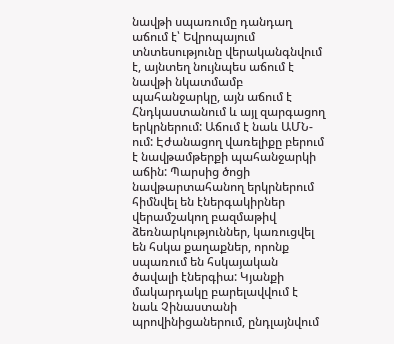նավթի սպառումը դանդաղ աճում է՝ Եվրոպայում տնտեսությունը վերականգնվում է, այնտեղ նույնպես աճում է նավթի նկատմամբ պահանջարկը, այն աճում է Հնդկաստանում և այլ զարգացող երկրներում: Աճում է նաև ԱՄՆ-ում: Էժանացող վառելիքը բերում է նավթամթերքի պահանջարկի աճին: Պարսից ծոցի նավթարտահանող երկրներում հիմնվել են էներգակիրներ վերամշակող բազմաթիվ ձեռնարկություններ, կառուցվել են հսկա քաղաքներ, որոնք սպառում են հսկայական ծավալի էներգիա: Կյանքի մակարդակը բարելավվում է նաև Չինաստանի պրովինիցաներում, ընդլայնվում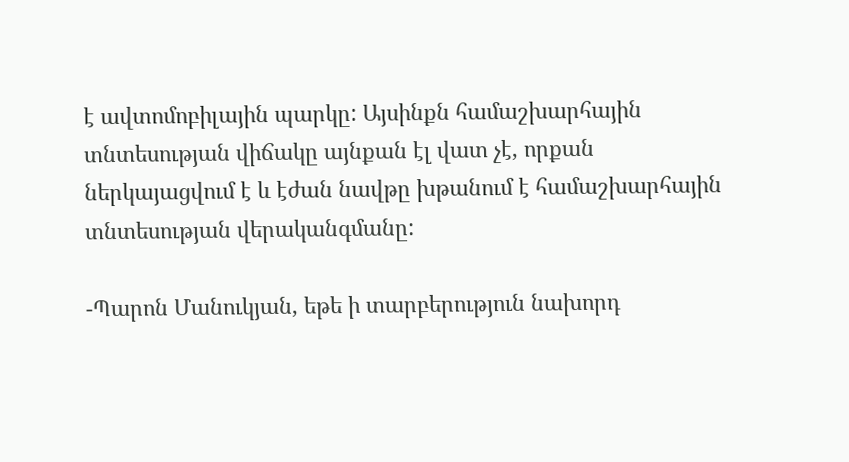է ավտոմոբիլային պարկը: Այսինքն համաշխարհային տնտեսության վիճակը այնքան էլ վատ չէ, որքան ներկայացվում է և էժան նավթը խթանում է համաշխարհային տնտեսության վերականգմանը:

-Պարոն Մանուկյան, եթե ի տարբերություն նախորդ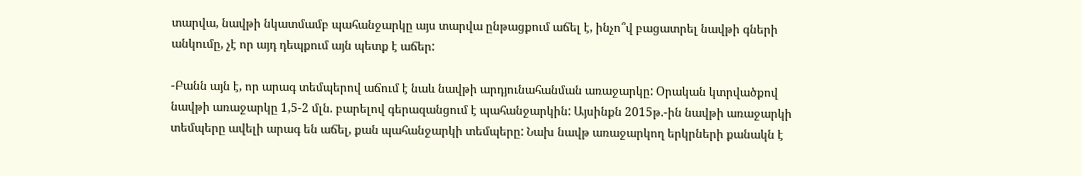տարվա, նավթի նկատմամբ պահանջարկը այս տարվա ընթացքում աճել է, ինչո՞վ բացատրել նավթի գների անկումը, չէ որ այդ դեպքում այն պետք է աճեր:

-Բանն այն է, որ արագ տեմպերով աճում է նաև նավթի արդյունահանման առաջարկը: Օրական կտրվածքով նավթի առաջարկը 1,5-2 մլն. բարելով գերազանցում է պահանջարկին: Այսինքն 2015թ.-ին նավթի առաջարկի տեմպերը ավելի արագ են աճել, քան պահանջարկի տեմպերը: Նախ նավթ առաջարկող երկրների քանակն է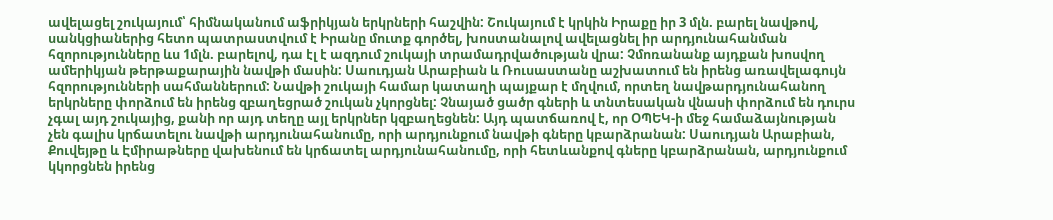ավելացել շուկայում՝ հիմնականում աֆրիկյան երկրների հաշվին: Շուկայում է կրկին Իրաքը իր 3 մլն. բարել նավթով, սանկցիաներից հետո պատրաստվում է Իրանը մուտք գործել, խոստանալով ավելացնել իր արդյունահանման հզորությունները ևս 1մլն. բարելով, դա էլ է ազդում շուկայի տրամադրվածության վրա: Չմոռանանք այդքան խոսվող ամերիկյան թերթաքարային նավթի մասին: Սաուդյան Արաբիան և Ռուսաստանը աշխատում են իրենց առավելագույն հզորությունների սահմաններում: Նավթի շուկայի համար կատաղի պայքար է մղվում, որտեղ նավթարդյունահանող երկրները փորձում են իրենց զբաղեցրած շուկան չկորցնել: Չնայած ցածր գների և տնտեսական վնասի փորձում են դուրս չգալ այդ շուկայից, քանի որ այդ տեղը այլ երկրներ կզբաղեցնեն: Այդ պատճառով է, որ ՕՊԵԿ-ի մեջ համաձայնության չեն գալիս կրճատելու նավթի արդյունահանումը, որի արդյունքում նավթի գները կբարձրանան: Սաուդյան Արաբիան, Քուվեյթը և Էմիրաթները վախենում են կրճատել արդյունահանումը, որի հետևանքով գները կբարձրանան, արդյունքում կկորցնեն իրենց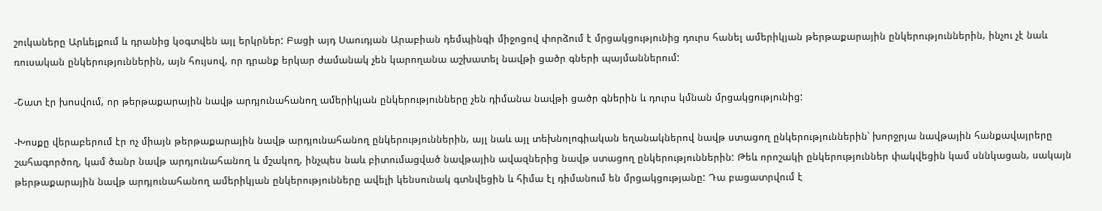շուկաները Արևելքում և դրանից կօգտվեն այլ երկրներ: Բացի այդ Սաուդյան Արաբիան դեմպինգի միջոցով փորձում է մրցակցությունից դուրս հանել ամերիկյան թերթաքարային ընկերություններին, ինչու չէ նաև ռուսական ընկերություններին, այն հույսով, որ դրանք երկար ժամանակ չեն կարողանա աշխատել նավթի ցածր գների պայմաններում:

-Շատ էր խոսվում, որ թերթաքարային նավթ արդյունահանող ամերիկյան ընկերությունները չեն դիմանա նավթի ցածր գներին և դուրս կմնան մրցակցությունից:

-Խոսքը վերաբերում էր ոչ միայն թերթաքարային նավթ արդյունահանող ընկերություններին, այլ նաև այլ տեխնոլոգիական եղանակներով նավթ ստացող ընկերություններին՝ խորջրյա նավթային հանքավայրերը շահագործող, կամ ծանր նավթ արդյունահանող և մշակող, ինչպես նաև բիտումացված նավթային ավազներից նավթ ստացող ընկերություններին: Թեև որոշակի ընկերություններ փակվեցին կամ սննկացան, սակայն թերթաքարային նավթ արդյունահանող ամերիկյան ընկերությունները ավելի կենսունակ գտնվեցին և հիմա էլ դիմանում են մրցակցությանը: Դա բացատրվում է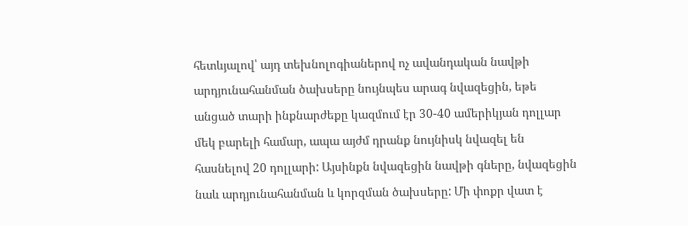հետևյալով՝ այդ տեխնոլոգիաներով ոչ ավանդական նավթի արդյունահանման ծախսերը նույնպես արագ նվազեցին, եթե անցած տարի ինքնարժեքը կազմում էր 30-40 ամերիկյան դոլլար մեկ բարելի համար, ապա այժմ դրանք նույնիսկ նվազել են հասնելով 20 դոլլարի: Այսինքն նվազեցին նավթի գները, նվազեցին նաև արդյունահանման և կորզման ծախսերը: Մի փոքր վատ է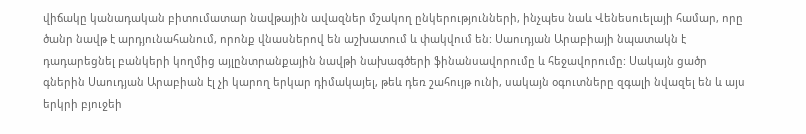վիճակը կանադական բիտումատար նավթային ավազներ մշակող ընկերությունների, ինչպես նաև Վենեսուելայի համար, որը ծանր նավթ է արդյունահանում, որոնք վնասներով են աշխատում և փակվում են: Սաուդյան Արաբիայի նպատակն է դադարեցնել բանկերի կողմից այլընտրանքային նավթի նախագծերի ֆինանսավորումը և հեջավորումը: Սակայն ցածր գներին Սաուդյան Արաբիան էլ չի կարող երկար դիմակայել, թեև դեռ շահույթ ունի, սակայն օգուտները զգալի նվազել են և այս երկրի բյուջեի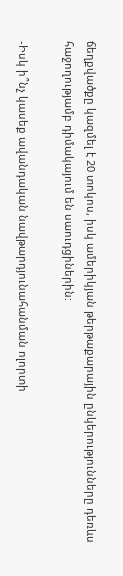ճեղքվածքը կազմել է 20 տոկոս, իսկ ամերիկյան թերթաքարային ընկերությունները դեռևս հաջողությամբ դիմակայում են սաուդցիներին:

-Իսկ ի՞նչ կասեք ավանդական նավթարդյունահանման ոլորտի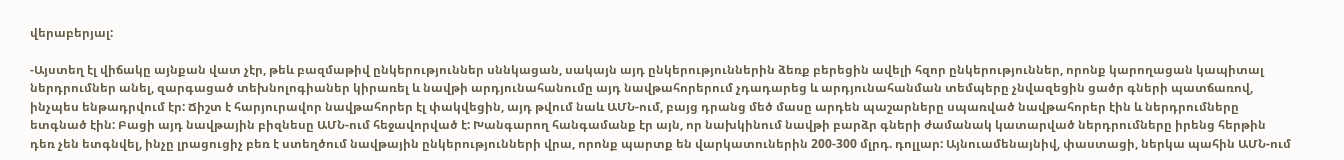վերաբերյալ:

-Այստեղ էլ վիճակը այնքան վատ չէր, թեև բազմաթիվ ընկերություններ սննկացան, սակայն այդ ընկերություններին ձեռք բերեցին ավելի հզոր ընկերություններ, որոնք կարողացան կապիտալ ներդրումներ անել, զարգացած տեխնոլոգիաներ կիրառել և նավթի արդյունահանումը այդ նավթահորերում չդադարեց և արդյունահանման տեմպերը չնվազեցին ցածր գների պատճառով, ինչպես ենթադրվում էր: Ճիշտ է հարյուրավոր նավթահորեր էլ փակվեցին, այդ թվում նաև ԱՄՆ-ում, բայց դրանց մեծ մասը արդեն պաշարները սպառված նավթահորեր էին և ներդրումները ետգնած էին: Բացի այդ նավթային բիզնեսը ԱՄՆ-ում հեջավորված է: Խանգարող հանգամանք էր այն, որ նախկինում նավթի բարձր գների ժամանակ կատարված ներդրումները իրենց հերթին դեռ չեն ետգնվել, ինչը լրացուցիչ բեռ է ստեղծում նավթային ընկերությունների վրա, որոնք պարտք են վարկատուներին 200-300 մլրդ. դոլլար: Այնուամենայնիվ, փաստացի, ներկա պահին ԱՄՆ-ում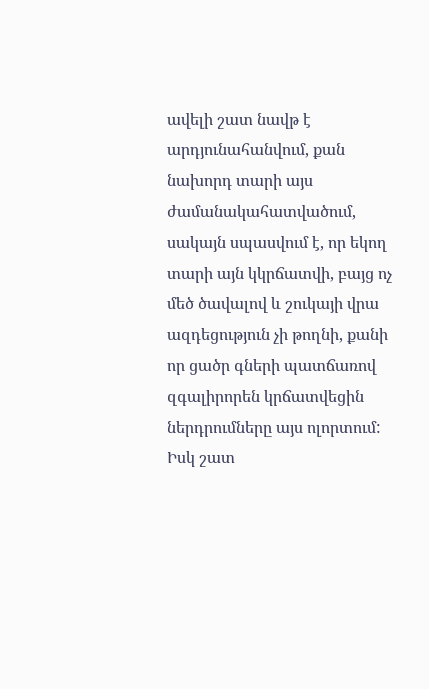ավելի շատ նավթ է արդյունահանվում, քան նախորդ տարի այս ժամանակահատվածում, սակայն սպասվում է, որ եկող տարի այն կկրճատվի, բայց ոչ մեծ ծավալով և շուկայի վրա ազդեցություն չի թողնի, քանի որ ցածր գների պատճառով զգալիրորեն կրճատվեցին ներդրումները այս ոլորտում: Իսկ շատ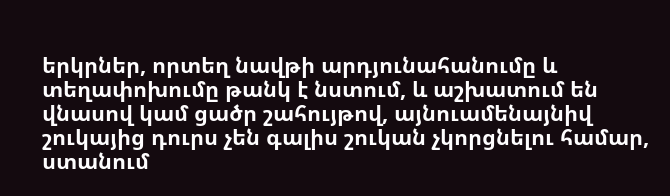երկրներ, որտեղ նավթի արդյունահանումը և տեղափոխումը թանկ է նստում, և աշխատում են վնասով կամ ցածր շահույթով, այնուամենայնիվ շուկայից դուրս չեն գալիս շուկան չկորցնելու համար, ստանում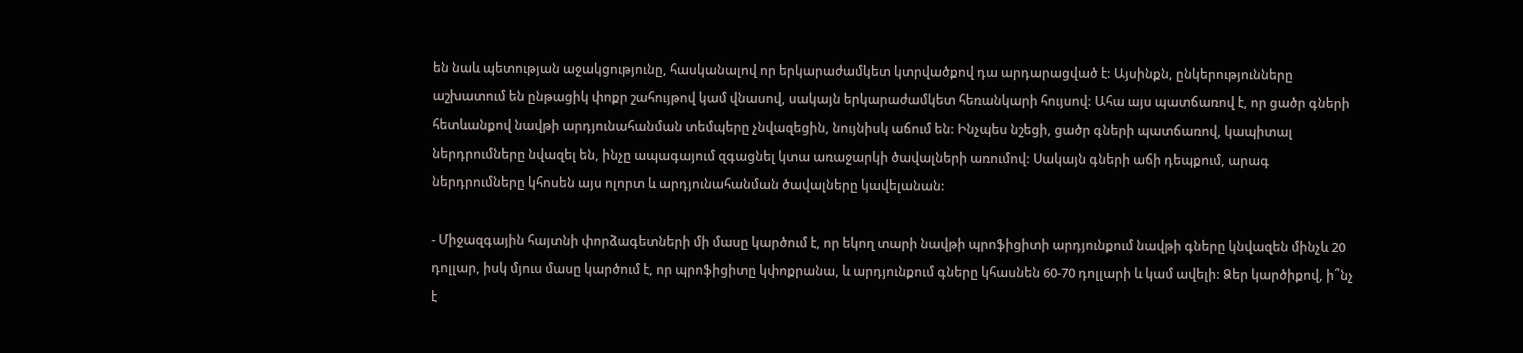են նաև պետության աջակցությունը, հասկանալով որ երկարաժամկետ կտրվածքով դա արդարացված է: Այսինքն, ընկերությունները աշխատում են ընթացիկ փոքր շահույթով կամ վնասով, սակայն երկարաժամկետ հեռանկարի հույսով: Ահա այս պատճառով է, որ ցածր գների հետևանքով նավթի արդյունահանման տեմպերը չնվազեցին, նույնիսկ աճում են: Ինչպես նշեցի, ցածր գների պատճառով, կապիտալ ներդրումները նվազել են, ինչը ապագայում զգացնել կտա առաջարկի ծավալների առումով: Սակայն գների աճի դեպքում, արագ ներդրումները կհոսեն այս ոլորտ և արդյունահանման ծավալները կավելանան:

- Միջազգային հայտնի փորձագետների մի մասը կարծում է, որ եկող տարի նավթի պրոֆիցիտի արդյունքում նավթի գները կնվազեն մինչև 20 դոլլար, իսկ մյուս մասը կարծում է, որ պրոֆիցիտը կփոքրանա, և արդյունքում գները կհասնեն 60-70 դոլլարի և կամ ավելի: Ձեր կարծիքով, ի՞նչ է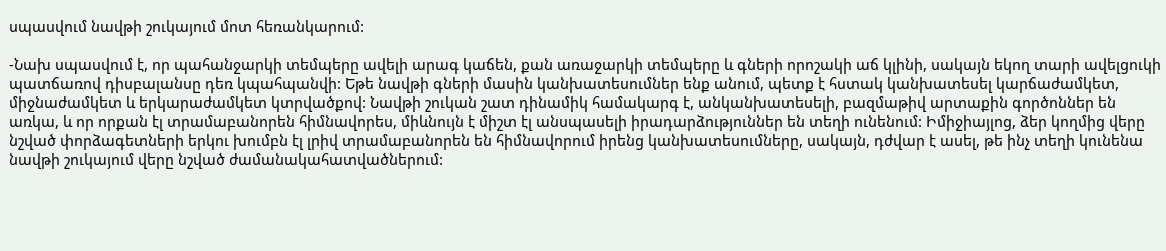սպասվում նավթի շուկայում մոտ հեռանկարում:

-Նախ սպասվում է, որ պահանջարկի տեմպերը ավելի արագ կաճեն, քան առաջարկի տեմպերը և գների որոշակի աճ կլինի, սակայն եկող տարի ավելցուկի պատճառով դիսբալանսը դեռ կպահպանվի: Եթե նավթի գների մասին կանխատեսումներ ենք անում, պետք է հստակ կանխատեսել կարճաժամկետ, միջնաժամկետ և երկարաժամկետ կտրվածքով: Նավթի շուկան շատ դինամիկ համակարգ է, անկանխատեսելի, բազմաթիվ արտաքին գործոններ են առկա, և որ որքան էլ տրամաբանորեն հիմնավորես, միևնույն է միշտ էլ անսպասելի իրադարձություններ են տեղի ունենում: Իմիջիայլոց, ձեր կողմից վերը նշված փորձագետների երկու խումբն էլ լրիվ տրամաբանորեն են հիմնավորում իրենց կանխատեսումները, սակայն, դժվար է ասել, թե ինչ տեղի կունենա նավթի շուկայում վերը նշված ժամանակահատվածներում: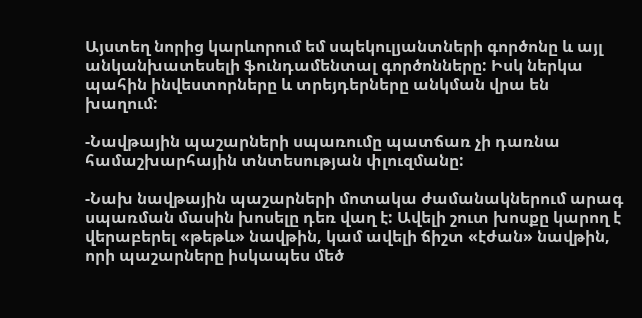Այստեղ նորից կարևորում եմ սպեկուլյանտների գործոնը և այլ անկանխատեսելի ֆունդամենտալ գործոնները: Իսկ ներկա պահին ինվեստորները և տրեյդերները անկման վրա են խաղում:

-Նավթային պաշարների սպառումը պատճառ չի դառնա համաշխարհային տնտեսության փլուզմանը:

-Նախ նավթային պաշարների մոտակա ժամանակներում արագ սպառման մասին խոսելը դեռ վաղ է: Ավելի շուտ խոսքը կարող է վերաբերել «թեթև» նավթին, կամ ավելի ճիշտ «էժան» նավթին, որի պաշարները իսկապես մեծ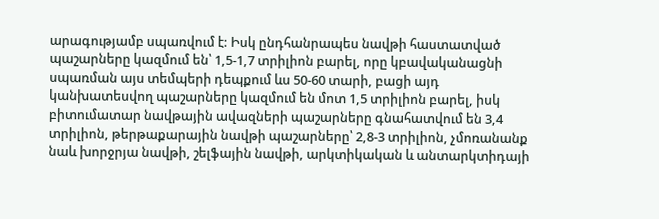արագությամբ սպառվում է: Իսկ ընդհանրապես նավթի հաստատված պաշարները կազմում են՝ 1,5-1,7 տրիլիոն բարել, որը կբավականացնի սպառման այս տեմպերի դեպքում ևս 50-60 տարի, բացի այդ կանխատեսվող պաշարները կազմում են մոտ 1,5 տրիլիոն բարել, իսկ բիտումատար նավթային ավազների պաշարները գնահատվում են 3,4 տրիլիոն, թերթաքարային նավթի պաշարները՝ 2,8-3 տրիլիոն, չմոռանանք նաև խորջրյա նավթի, շելֆային նավթի, արկտիկական և անտարկտիդայի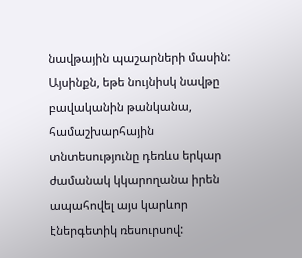նավթային պաշարների մասին: Այսինքն, եթե նույնիսկ նավթը բավականին թանկանա, համաշխարհային տնտեսությունը դեռևս երկար ժամանակ կկարողանա իրեն ապահովել այս կարևոր էներգետիկ ռեսուրսով: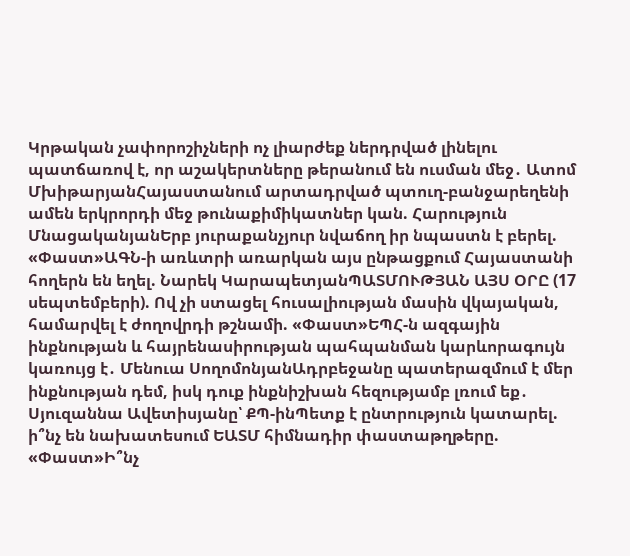Կրթական չափորոշիչների ոչ լիարժեք ներդրված լինելու պատճառով է, որ աշակերտները թերանում են ուսման մեջ․ Ատոմ ՄխիթարյանՀայաստանում արտադրված պտուղ-բանջարեղենի ամեն երկրորդի մեջ թունաքիմիկատներ կան. Հարություն ՄնացականյանԵրբ յուրաքանչյուր նվաճող իր նպաստն է բերել. «Փաստ»ԱԳՆ-ի առևտրի առարկան այս ընթացքում Հայաստանի հողերն են եղել. Նարեկ ԿարապետյանՊԱՏՄՈՒԹՅԱՆ ԱՅՍ ՕՐԸ (17 սեպտեմբերի). Ով չի ստացել հուսալիության մասին վկայական, համարվել է ժողովրդի թշնամի. «Փաստ»ԵՊՀ-ն ազգային ինքնության և հայրենասիրության պահպանման կարևորագույն կառույց է․ Մենուա ՍողոմոնյանԱդրբեջանը պատերազմում է մեր ինքնության դեմ, իսկ դուք ինքնիշխան հեզությամբ լռում եք․ Սյուզաննա Ավետիսյանը՝ ՔՊ-ինՊետք է ընտրություն կատարել. ի՞նչ են նախատեսում ԵԱՏՄ հիմնադիր փաստաթղթերը. «Փաստ»Ի՞նչ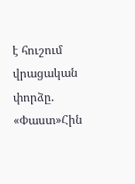է հուշում վրացական փորձը. «Փաստ»Հին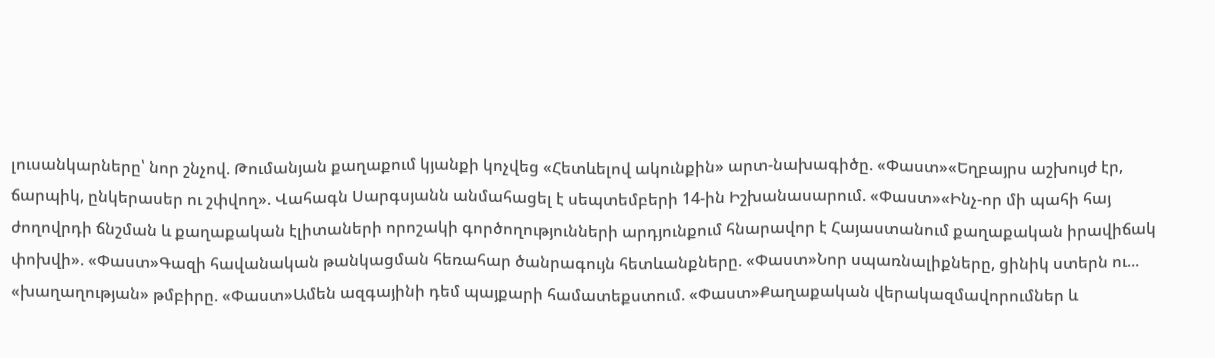լուսանկարները՝ նոր շնչով. Թումանյան քաղաքում կյանքի կոչվեց «Հետևելով ակունքին» արտ-նախագիծը. «Փաստ»«Եղբայրս աշխույժ էր, ճարպիկ, ընկերասեր ու շփվող». Վահագն Սարգսյանն անմահացել է սեպտեմբերի 14-ին Իշխանասարում. «Փաստ»«Ինչ-որ մի պահի հայ ժողովրդի ճնշման և քաղաքական էլիտաների որոշակի գործողությունների արդյունքում հնարավոր է Հայաստանում քաղաքական իրավիճակ փոխվի». «Փաստ»Գազի հավանական թանկացման հեռահար ծանրագույն հետևանքները. «Փաստ»Նոր սպառնալիքները, ցինիկ ստերն ու... «խաղաղության» թմբիրը. «Փաստ»Ամեն ազգայինի դեմ պայքարի համատեքստում. «Փաստ»Քաղաքական վերակազմավորումներ և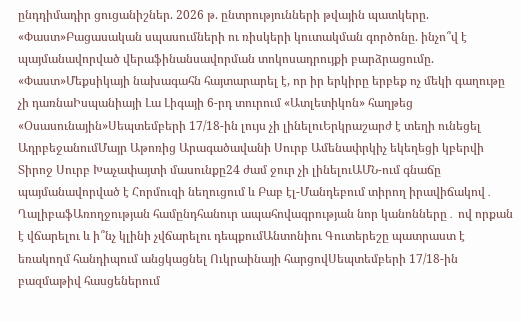ընդդիմադիր ցուցանիշներ. 2026 թ. ընտրությունների թվային պատկերը. «Փաստ»Բացասական սպասումների ու ռիսկերի կուտակման գործոնը. ինչո՞վ է պայմանավորված վերաֆինանսավորման տոկոսադրույքի բարձրացումը. «Փաստ»Մեքսիկայի նախագահն հայտարարել է, որ իր երկիրը երբեք ոչ մեկի գաղութը չի դառնաԻսպանիայի Լա Լիգայի 6-րդ տուրում «Ատլետիկոն» հաղթեց «Օսասունային»Սեպտեմբերի 17/18-ին լույս չի լինելուԵրկրաշարժ է տեղի ունեցել ԱդրբեջանումՄայր Աթոռից Արագածավանի Սուրբ Ամենափրկիչ եկեղեցի կբերվի Տիրոջ Սուրբ Խաչափայտի մասունքը24 ժամ ջուր չի լինելուԱՄՆ-ում գնաճը պայմանավորված է Հորմուզի նեղուցում և Բաբ էլ-Մանդեբում տիրող իրավիճակով․ ՂալիբաֆԱռողջության համընդհանուր ապահովագրության նոր կանոնները․ ով որքան է վճարելու և ի՞նչ կլինի չվճարելու դեպքումԱնտոնիու Գուտերեշը պատրաստ է եռակողմ հանդիպում անցկացնել Ուկրաինայի հարցովՍեպտեմբերի 17/18-ին բազմաթիվ հասցեներում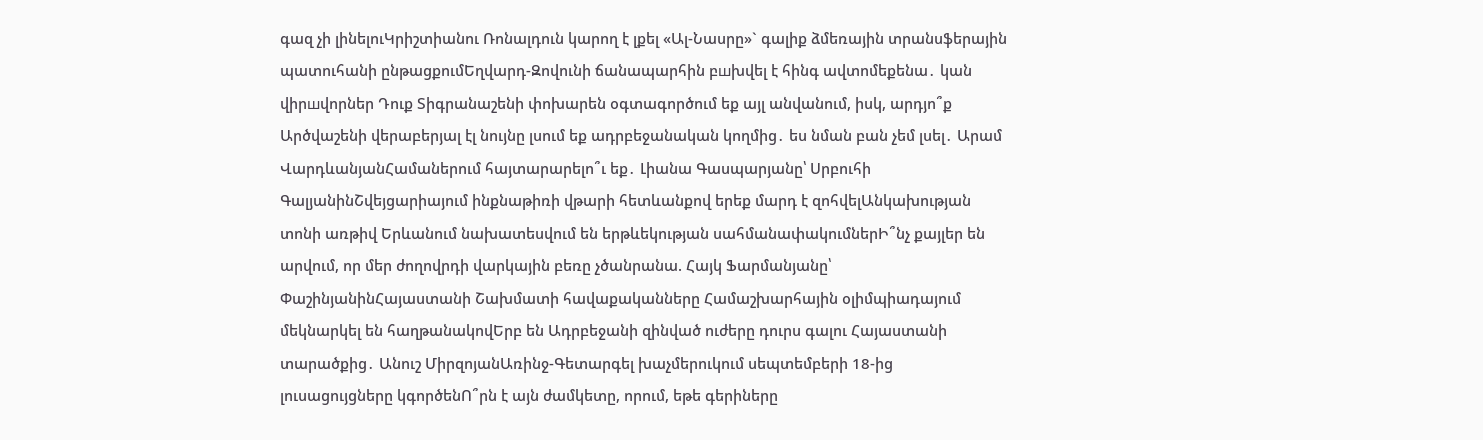գազ չի լինելուԿրիշտիանու Ռոնալդուն կարող է լքել «Ալ-Նասրը»` գալիք ձմեռային տրանսֆերային պատուհանի ընթացքումԵղվարդ-Զովունի ճանապարհին բшխվել է հինգ ավտոմեքենա․ կան վիրшվորներ Դուք Տիգրանաշենի փոխարեն օգտագործում եք այլ անվանում, իսկ, արդյո՞ք Արծվաշենի վերաբերյալ էլ նույնը լսում եք ադրբեջանական կողմից․ ես նման բան չեմ լսել․ Արամ ՎարդևանյանՀամաներում հայտարարելո՞ւ եք․ Լիանա Գասպարյանը՝ Սրբուհի ԳալյանինՇվեյցարիայում ինքնաթիռի վթարի հետևանքով երեք մարդ է զոհվելԱնկախության տոնի առթիվ Երևանում նախատեսվում են երթևեկության սահմանափակումներԻ՞նչ քայլեր են արվում, որ մեր ժողովրդի վարկային բեռը չծանրանա. Հայկ Ֆարմանյանը՝ ՓաշինյանինՀայաստանի Շախմատի հավաքականները Համաշխարհային օլիմպիադայում մեկնարկել են հաղթանակովԵրբ են Ադրբեջանի զինված ուժերը դուրս գալու Հայաստանի տարածքից․ Անուշ ՄիրզոյանԱռինջ-Գետարգել խաչմերուկում սեպտեմբերի 18-ից լուսացույցները կգործենՈ՞րն է այն ժամկետը, որում, եթե գերիները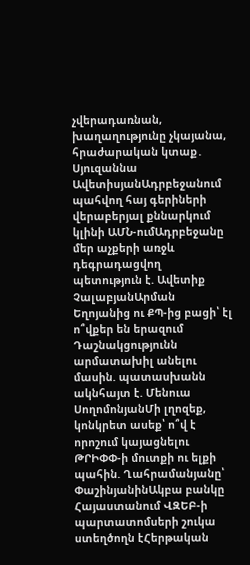չվերադառնան, խաղաղությունը չկայանա, հրաժարական կտաք․ Սյուզաննա ԱվետիսյանԱդրբեջանում պահվող հայ գերիների վերաբերյալ քննարկում կլինի ԱՄՆ-ումԱդրբեջանը մեր աչքերի առջև դեգրադացվող պետություն է. Ավետիք ՉալաբյանԱրման Եղոյանից ու ՔՊ-ից բացի՝ էլ ո՞վքեր են երազում Դաշնակցությունն արմատախիլ անելու մասին. պատասխանն ակնհայտ է. Մենուա ՍողոմոնյանՄի լղոզեք, կոնկրետ ասեք՝ ո՞վ է որոշում կայացնելու ԹՐԻՓՓ-ի մուտքի ու ելքի պահին. Ղահրամանյանը՝ ՓաշինյանինԱկբա բանկը Հայաստանում ՎԶԵԲ-ի պարտատոմսերի շուկա ստեղծողն էՀերթական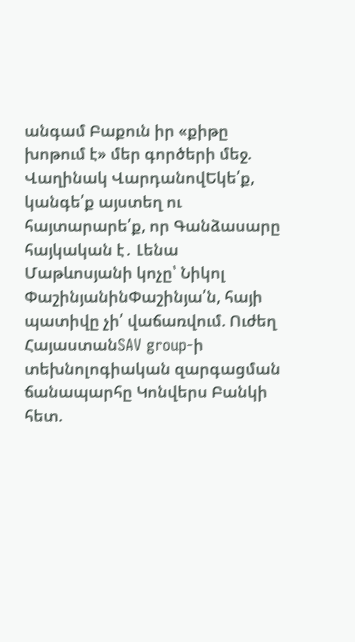անգամ Բաքուն իր «քիթը խոթում է» մեր գործերի մեջ. Վաղինակ ՎարդանովԵկե՛ք, կանգե՛ք այստեղ ու հայտարարե՛ք, որ Գանձասարը հայկական է․ Լենա Մաթևոսյանի կոչը՝ Նիկոլ ՓաշինյանինՓաշինյա՛ն, հայի պատիվը չի՛ վաճառվում. Ուժեղ ՀայաստանSAV group-ի տեխնոլոգիական զարգացման ճանապարհը Կոնվերս Բանկի հետ.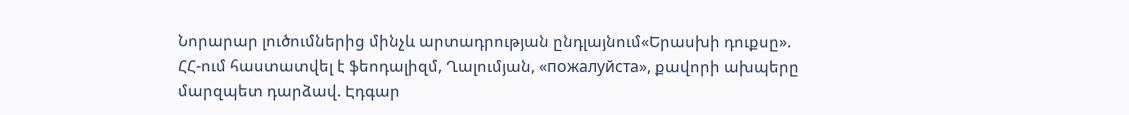Նորարար լուծումներից մինչև արտադրության ընդլայնում«Երասխի դուքսը». ՀՀ-ում հաստատվել է ֆեոդալիզմ, Ղալումյան, «пожалуйста», քավորի ախպերը մարզպետ դարձավ. Էդգար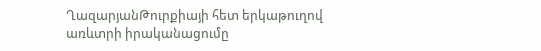ՂազարյանԹուրքիայի հետ երկաթուղով առևտրի իրականացումը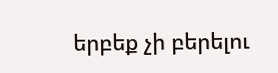երբեք չի բերելու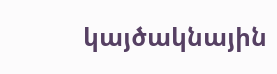կայծակնային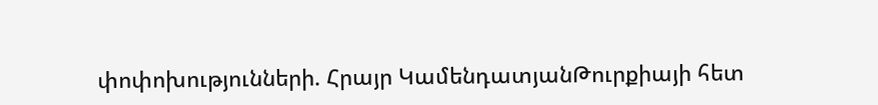փոփոխությունների. Հրայր ԿամենդատյանԹուրքիայի հետ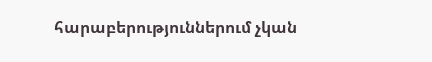հարաբերություններում չկան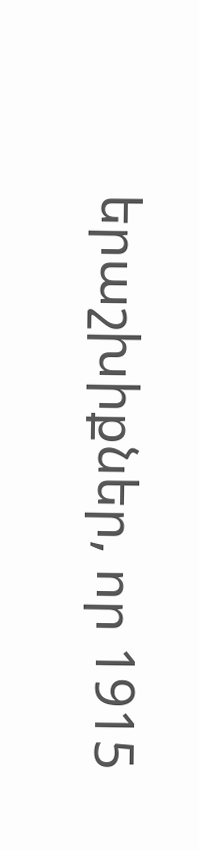երաշխիքներ, որ 1915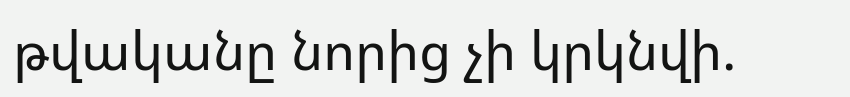թվականը նորից չի կրկնվի.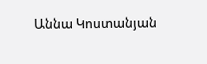Աննա Կոստանյան